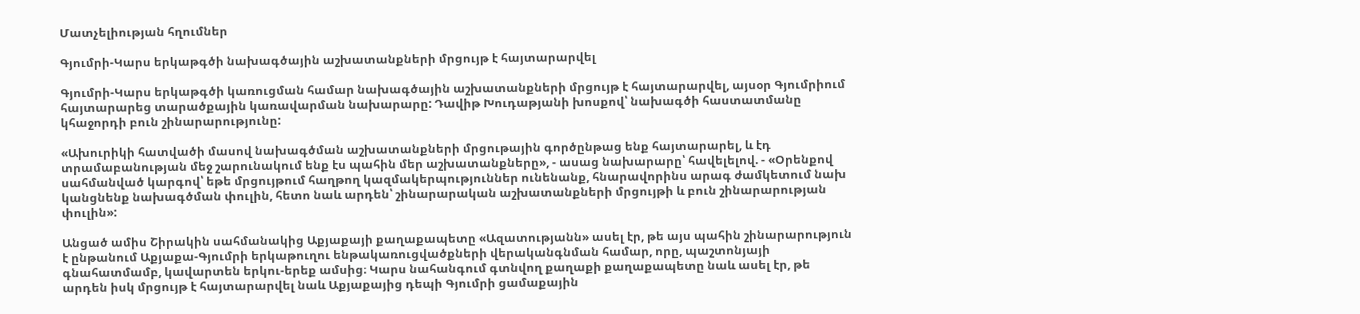Մատչելիության հղումներ

Գյումրի-Կարս երկաթգծի նախագծային աշխատանքների մրցույթ է հայտարարվել

Գյումրի-Կարս երկաթգծի կառուցման համար նախագծային աշխատանքների մրցույթ է հայտարարվել, այսօր Գյումրիում հայտարարեց տարածքային կառավարման նախարարը: Դավիթ Խուդաթյանի խոսքով՝ նախագծի հաստատմանը կհաջորդի բուն շինարարությունը:

«Ախուրիկի հատվածի մասով նախագծման աշխատանքների մրցութային գործընթաց ենք հայտարարել, և էդ տրամաբանության մեջ շարունակում ենք էս պահին մեր աշխատանքները», - ասաց նախարարը՝ հավելելով. - «Օրենքով սահմանված կարգով՝ եթե մրցույթում հաղթող կազմակերպություններ ունենանք, հնարավորինս արագ ժամկետում նախ կանցնենք նախագծման փուլին, հետո նաև արդեն՝ շինարարական աշխատանքների մրցույթի և բուն շինարարության փուլին»:

Անցած ամիս Շիրակին սահմանակից Աքյաքայի քաղաքապետը «Ազատությանն» ասել էր, թե այս պահին շինարարություն է ընթանում Աքյաքա-Գյումրի երկաթուղու ենթակառուցվածքների վերականգնման համար, որը, պաշտոնյայի գնահատմամբ, կավարտեն երկու-երեք ամսից։ Կարս նահանգում գտնվող քաղաքի քաղաքապետը նաև ասել էր, թե արդեն իսկ մրցույթ է հայտարարվել նաև Աքյաքայից դեպի Գյումրի ցամաքային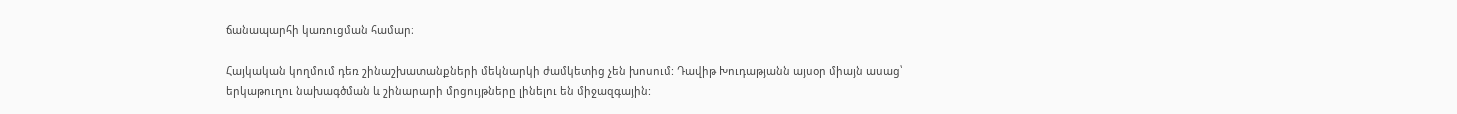ճանապարհի կառուցման համար։

Հայկական կողմում դեռ շինաշխատանքների մեկնարկի ժամկետից չեն խոսում: Դավիթ Խուդաթյանն այսօր միայն ասաց՝ երկաթուղու նախագծման և շինարարի մրցույթները լինելու են միջազգային: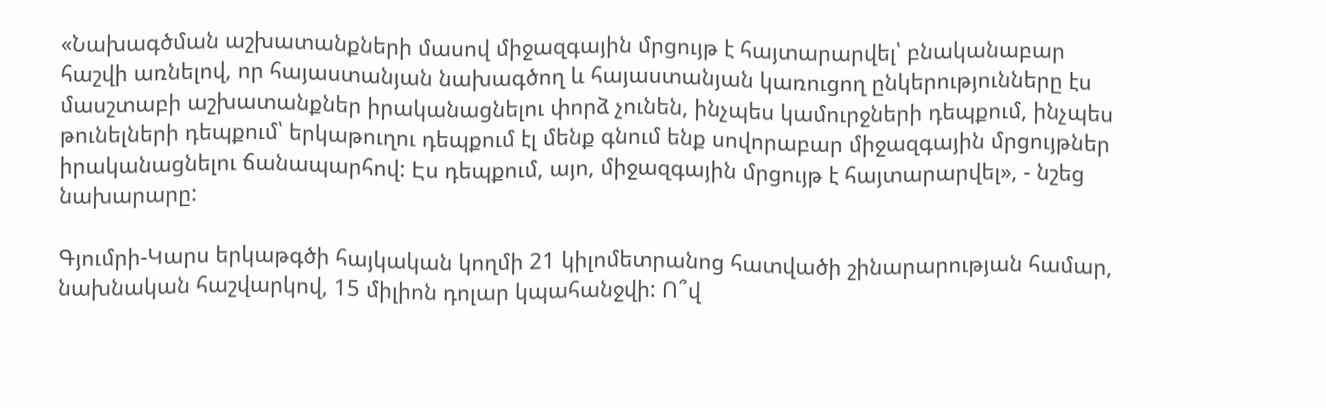«Նախագծման աշխատանքների մասով միջազգային մրցույթ է հայտարարվել՝ բնականաբար հաշվի առնելով, որ հայաստանյան նախագծող և հայաստանյան կառուցող ընկերությունները էս մասշտաբի աշխատանքներ իրականացնելու փորձ չունեն, ինչպես կամուրջների դեպքում, ինչպես թունելների դեպքում՝ երկաթուղու դեպքում էլ մենք գնում ենք սովորաբար միջազգային մրցույթներ իրականացնելու ճանապարհով: Էս դեպքում, այո, միջազգային մրցույթ է հայտարարվել», - նշեց նախարարը:

Գյումրի-Կարս երկաթգծի հայկական կողմի 21 կիլոմետրանոց հատվածի շինարարության համար, նախնական հաշվարկով, 15 միլիոն դոլար կպահանջվի: Ո՞վ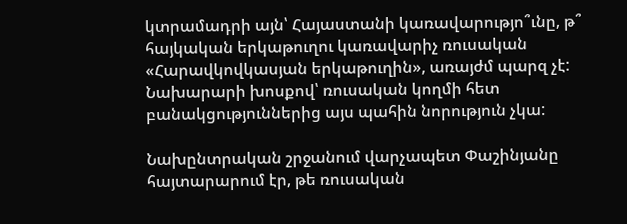կտրամադրի այն՝ Հայաստանի կառավարությո՞ւնը, թ՞ հայկական երկաթուղու կառավարիչ ռուսական «Հարավկովկասյան երկաթուղին», առայժմ պարզ չէ: Նախարարի խոսքով՝ ռուսական կողմի հետ բանակցություններից այս պահին նորություն չկա:

Նախընտրական շրջանում վարչապետ Փաշինյանը հայտարարում էր, թե ռուսական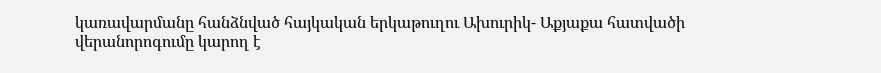կառավարմանը հանձնված հայկական երկաթուղու Ախուրիկ- Աքյաքա հատվածի վերանորոգումը կարող է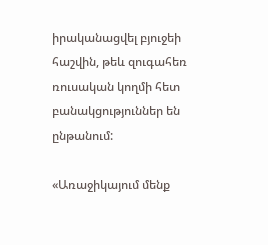իրականացվել բյուջեի հաշվին, թեև զուգահեռ ռուսական կողմի հետ բանակցություններ են ընթանում:

«Առաջիկայում մենք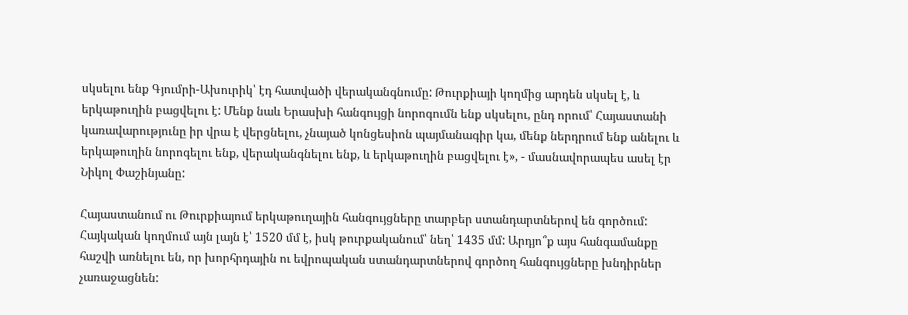սկսելու ենք Գյումրի-Ախուրիկ՝ էդ հատվածի վերականգնումը: Թուրքիայի կողմից արդեն սկսել է, և երկաթուղին բացվելու է: Մենք նաև Երասխի հանգույցի նորոգումն ենք սկսելու, ընդ որում՝ Հայաստանի կառավարությունը իր վրա է վերցնելու, չնայած կոնցեսիոն պայմանագիր կա, մենք ներդրում ենք անելու և երկաթուղին նորոգելու ենք, վերականգնելու ենք, և երկաթուղին բացվելու է», - մասնավորապես ասել էր Նիկոլ Փաշինյանը:

Հայաստանում ու Թուրքիայում երկաթուղային հանգույցները տարբեր ստանդարտներով են գործում: Հայկական կողմում այն լայն է՝ 1520 մմ է, իսկ թուրքականում՝ նեղ՝ 1435 մմ: Արդյո՞ք այս հանգամանքը հաշվի առնելու են, որ խորհրդային ու եվրոպական ստանդարտներով գործող հանգույցները խնդիրներ չառաջացնեն: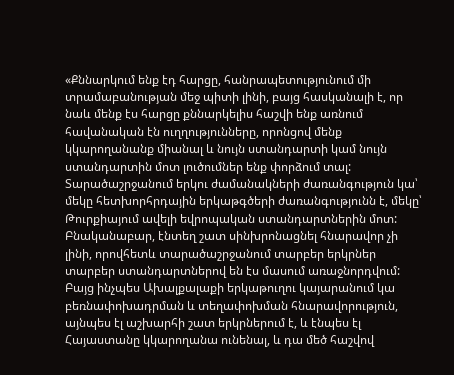«Քննարկում ենք էդ հարցը, հանրապետությունում մի տրամաբանության մեջ պիտի լինի, բայց հասկանալի է, որ նաև մենք էս հարցը քննարկելիս հաշվի ենք առնում հավանական էն ուղղությունները, որոնցով մենք կկարողանանք միանալ և նույն ստանդարտի կամ նույն ստանդարտին մոտ լուծումներ ենք փորձում տալ: Տարածաշրջանում երկու ժամանակների ժառանգություն կա՝ մեկը հետխորհրդային երկաթգծերի ժառանգությունն է, մեկը՝ Թուրքիայում ավելի եվրոպական ստանդարտներին մոտ: Բնականաբար, էնտեղ շատ սինխրոնացնել հնարավոր չի լինի, որովհետև տարածաշրջանում տարբեր երկրներ տարբեր ստանդարտներով են էս մասում առաջնորդվում: Բայց ինչպես Ախալքալաքի երկաթուղու կայարանում կա բեռնափոխադրման և տեղափոխման հնարավորություն, այնպես էլ աշխարհի շատ երկրներում է, և էնպես էլ Հայաստանը կկարողանա ունենալ, և դա մեծ հաշվով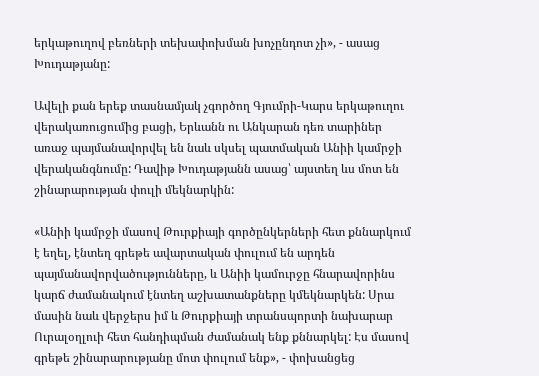երկաթուղով բեռների տեխափոխման խոչընդոտ չի», - ասաց Խուդաթյանը:

Ավելի քան երեք տասնամյակ չգործող Գյումրի-Կարս երկաթուղու վերակառուցումից բացի, Երևանն ու Անկարան դեռ տարիներ առաջ պայմանավորվել են նաև սկսել պատմական Անիի կամրջի վերականգնումը: Դավիթ Խուդաթյանն ասաց՝ այստեղ ևս մոտ են շինարարության փուլի մեկնարկին:

«Անիի կամրջի մասով Թուրքիայի գործընկերների հետ քննարկում է եղել, էնտեղ գրեթե ավարտական փուլում են արդեն պայմանավորվածությունները, և Անիի կամուրջը հնարավորինս կարճ ժամանակում էնտեղ աշխատանքները կմեկնարկեն: Սրա մասին նաև վերջերս իմ և Թուրքիայի տրանսպորտի նախարար Ուրալօղլուի հետ հանդիպման ժամանակ ենք քննարկել: Էս մասով գրեթե շինարարությանը մոտ փուլում ենք», - փոխանցեց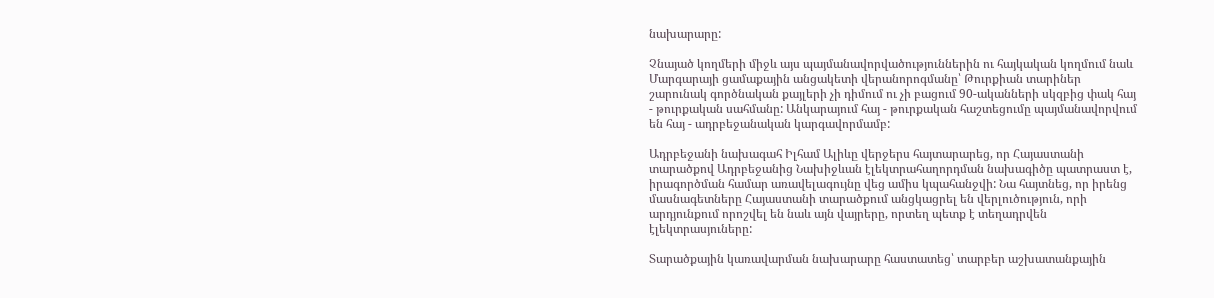նախարարը:

Չնայած կողմերի միջև այս պայմանավորվածություններին ու հայկական կողմում նաև Մարգարայի ցամաքային անցակետի վերանորոգմանը՝ Թուրքիան տարիներ շարունակ գործնական քայլերի չի դիմում ու չի բացում 90-ականների սկզբից փակ հայ - թուրքական սահմանը: Անկարայում հայ - թուրքական հաշտեցումը պայմանավորվում են հայ - ադրբեջանական կարգավորմամբ:

Ադրբեջանի նախագահ Իլհամ Ալիևը վերջերս հայտարարեց, որ Հայաստանի տարածքով Ադրբեջանից Նախիջևան էլեկտրահաղորդման նախագիծը պատրաստ է, իրագործման համար առավելագույնը վեց ամիս կպահանջվի: Նա հայտնեց, որ իրենց մասնագետները Հայաստանի տարածքում անցկացրել են վերլուծություն, որի արդյունքում որոշվել են նաև այն վայրերը, որտեղ պետք է տեղադրվեն էլեկտրասյուները:

Տարածքային կառավարման նախարարը հաստատեց՝ տարբեր աշխատանքային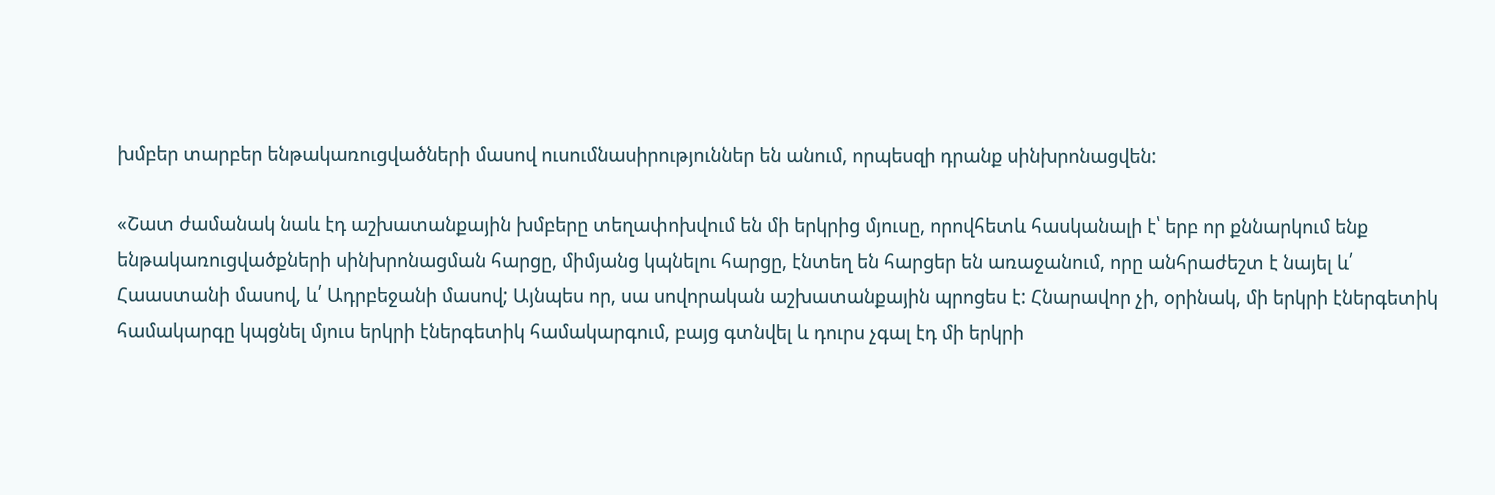խմբեր տարբեր ենթակառուցվածների մասով ուսումնասիրություններ են անում, որպեսզի դրանք սինխրոնացվեն:

«Շատ ժամանակ նաև էդ աշխատանքային խմբերը տեղափոխվում են մի երկրից մյուսը, որովհետև հասկանալի է՝ երբ որ քննարկում ենք ենթակառուցվածքների սինխրոնացման հարցը, միմյանց կպնելու հարցը, էնտեղ են հարցեր են առաջանում, որը անհրաժեշտ է նայել և՛ Հաաստանի մասով, և՛ Ադրբեջանի մասով; Այնպես որ, սա սովորական աշխատանքային պրոցես է: Հնարավոր չի, օրինակ, մի երկրի էներգետիկ համակարգը կպցնել մյուս երկրի էներգետիկ համակարգում, բայց գտնվել և դուրս չգալ էդ մի երկրի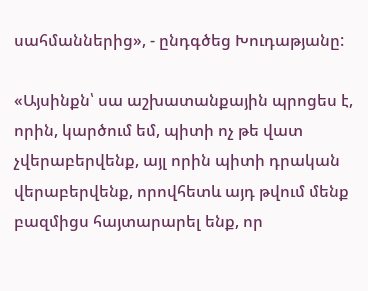սահմաններից», - ընդգծեց Խուդաթյանը:

«Այսինքն՝ սա աշխատանքային պրոցես է, որին, կարծում եմ, պիտի ոչ թե վատ չվերաբերվենք, այլ որին պիտի դրական վերաբերվենք, որովհետև այդ թվում մենք բազմիցս հայտարարել ենք, որ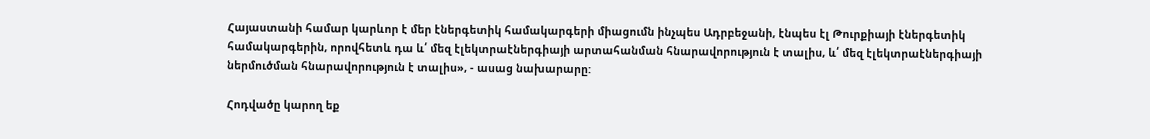Հայաստանի համար կարևոր է մեր էներգետիկ համակարգերի միացումն ինչպես Ադրբեջանի, էնպես էլ Թուրքիայի էներգետիկ համակարգերին, որովհետև դա և՛ մեզ էլեկտրաէներգիայի արտահանման հնարավորություն է տալիս, և՛ մեզ էլեկտրաէներգիայի ներմուծման հնարավորություն է տալիս», - ասաց նախարարը:

Հոդվածը կարող եք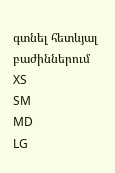գտնել հետևյալ բաժիններում
XS
SM
MD
LG